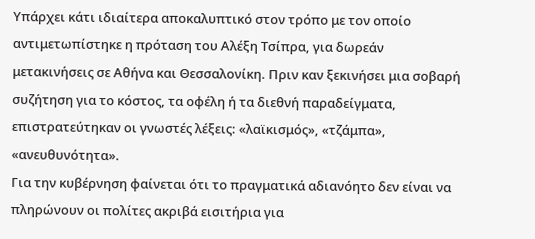Υπάρχει κάτι ιδιαίτερα αποκαλυπτικό στον τρόπο με τον οποίο αντιμετωπίστηκε η πρόταση του Αλέξη Τσίπρα, για δωρεάν μετακινήσεις σε Αθήνα και Θεσσαλονίκη. Πριν καν ξεκινήσει μια σοβαρή συζήτηση για το κόστος, τα οφέλη ή τα διεθνή παραδείγματα, επιστρατεύτηκαν οι γνωστές λέξεις: «λαϊκισμός», «τζάμπα», «ανευθυνότητα».
Για την κυβέρνηση φαίνεται ότι το πραγματικά αδιανόητο δεν είναι να πληρώνουν οι πολίτες ακριβά εισιτήρια για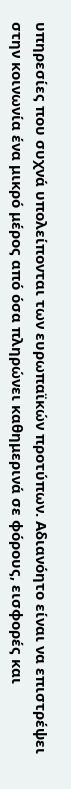υπηρεσίες που συχνά υπολείπονται των ευρωπαϊκών προτύπων. Αδιανόητο είναι να επιστρέψει στην κοινωνία ένα μικρό μέρος από όσα πληρώνει καθημερινά σε φόρους, εισφορές και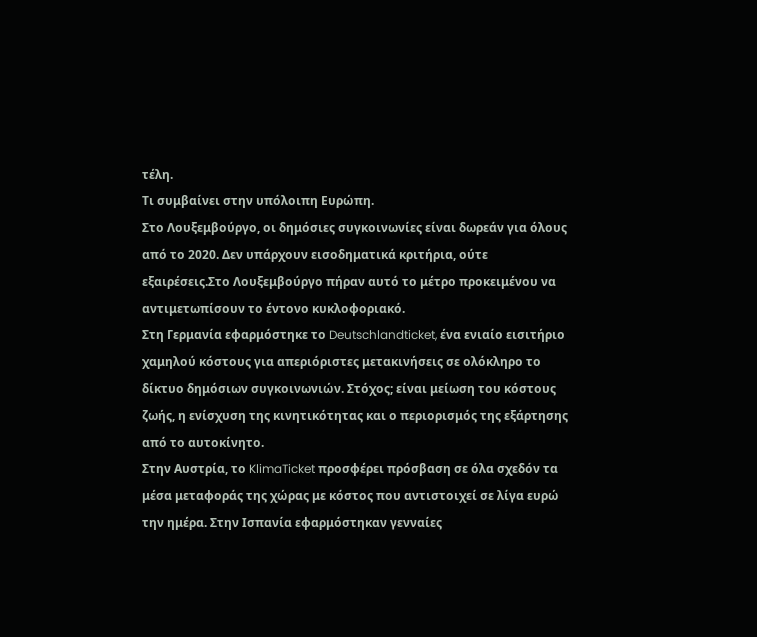τέλη.
Τι συμβαίνει στην υπόλοιπη Ευρώπη.
Στο Λουξεμβούργο, οι δημόσιες συγκοινωνίες είναι δωρεάν για όλους από το 2020. Δεν υπάρχουν εισοδηματικά κριτήρια, ούτε εξαιρέσεις.Στο Λουξεμβούργο πήραν αυτό το μέτρο προκειμένου να αντιμετωπίσουν το έντονο κυκλοφοριακό.
Στη Γερμανία εφαρμόστηκε το Deutschlandticket, ένα ενιαίο εισιτήριο χαμηλού κόστους για απεριόριστες μετακινήσεις σε ολόκληρο το δίκτυο δημόσιων συγκοινωνιών. Στόχος; είναι μείωση του κόστους ζωής, η ενίσχυση της κινητικότητας και ο περιορισμός της εξάρτησης από το αυτοκίνητο.
Στην Αυστρία, το KlimaTicket προσφέρει πρόσβαση σε όλα σχεδόν τα μέσα μεταφοράς της χώρας με κόστος που αντιστοιχεί σε λίγα ευρώ την ημέρα. Στην Ισπανία εφαρμόστηκαν γενναίες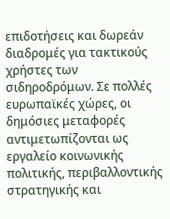επιδοτήσεις και δωρεάν διαδρομές για τακτικούς χρήστες των σιδηροδρόμων. Σε πολλές ευρωπαϊκές χώρες, οι δημόσιες μεταφορές αντιμετωπίζονται ως εργαλείο κοινωνικής πολιτικής, περιβαλλοντικής στρατηγικής και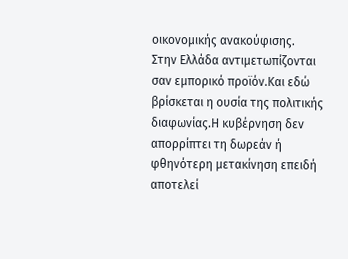οικονομικής ανακούφισης.
Στην Ελλάδα αντιμετωπίζονται σαν εμπορικό προϊόν.Και εδώ βρίσκεται η ουσία της πολιτικής διαφωνίας.Η κυβέρνηση δεν απορρίπτει τη δωρεάν ή φθηνότερη μετακίνηση επειδή αποτελεί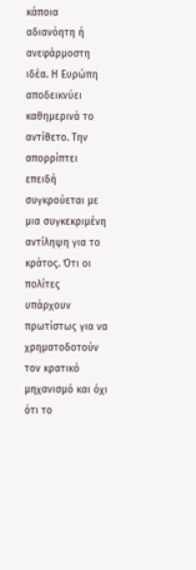κάποια αδιανόητη ή ανεφάρμοστη ιδέα. Η Ευρώπη αποδεικνύει καθημερινά το αντίθετο. Την απορρίπτει επειδή συγκρούεται με μια συγκεκριμένη αντίληψη για το κράτος. Ότι οι πολίτες υπάρχουν πρωτίστως για να χρηματοδοτούν τον κρατικό μηχανισμό και όχι ότι το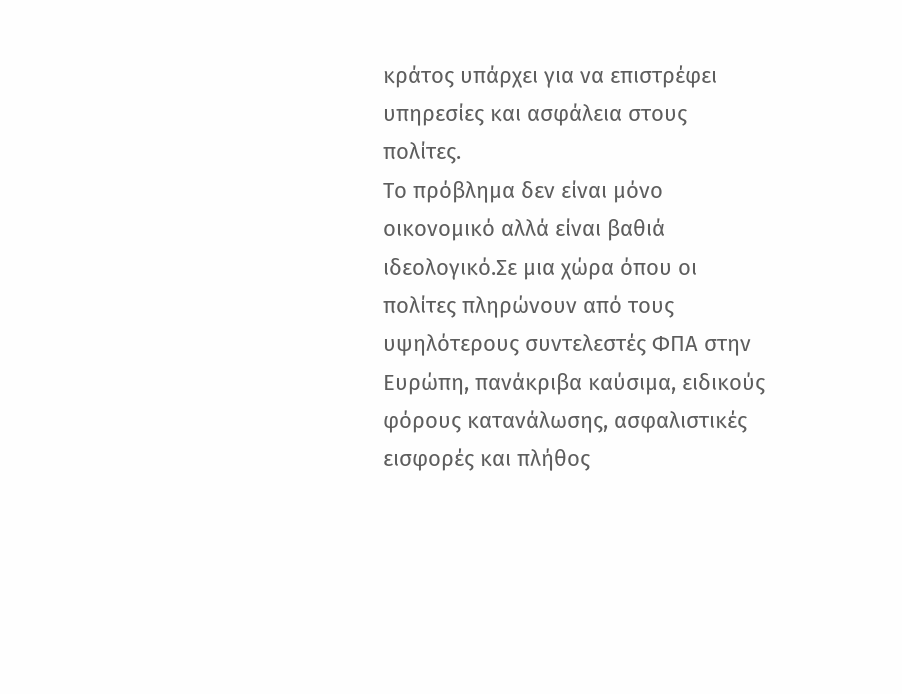κράτος υπάρχει για να επιστρέφει υπηρεσίες και ασφάλεια στους πολίτες.
Το πρόβλημα δεν είναι μόνο οικονομικό αλλά είναι βαθιά ιδεολογικό.Σε μια χώρα όπου οι πολίτες πληρώνουν από τους υψηλότερους συντελεστές ΦΠΑ στην Ευρώπη, πανάκριβα καύσιμα, ειδικούς φόρους κατανάλωσης, ασφαλιστικές εισφορές και πλήθος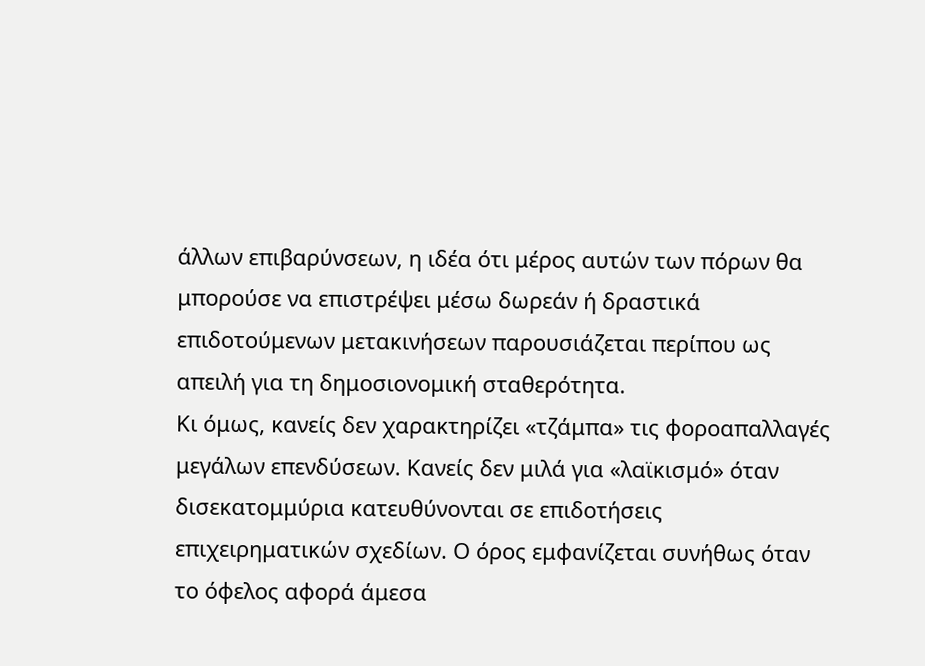άλλων επιβαρύνσεων, η ιδέα ότι μέρος αυτών των πόρων θα μπορούσε να επιστρέψει μέσω δωρεάν ή δραστικά επιδοτούμενων μετακινήσεων παρουσιάζεται περίπου ως απειλή για τη δημοσιονομική σταθερότητα.
Κι όμως, κανείς δεν χαρακτηρίζει «τζάμπα» τις φοροαπαλλαγές μεγάλων επενδύσεων. Κανείς δεν μιλά για «λαϊκισμό» όταν δισεκατομμύρια κατευθύνονται σε επιδοτήσεις επιχειρηματικών σχεδίων. Ο όρος εμφανίζεται συνήθως όταν το όφελος αφορά άμεσα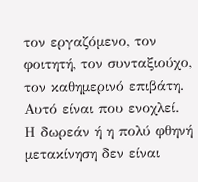τον εργαζόμενο, τον φοιτητή, τον συνταξιούχο, τον καθημερινό επιβάτη. Αυτό είναι που ενοχλεί.
Η δωρεάν ή η πολύ φθηνή μετακίνηση δεν είναι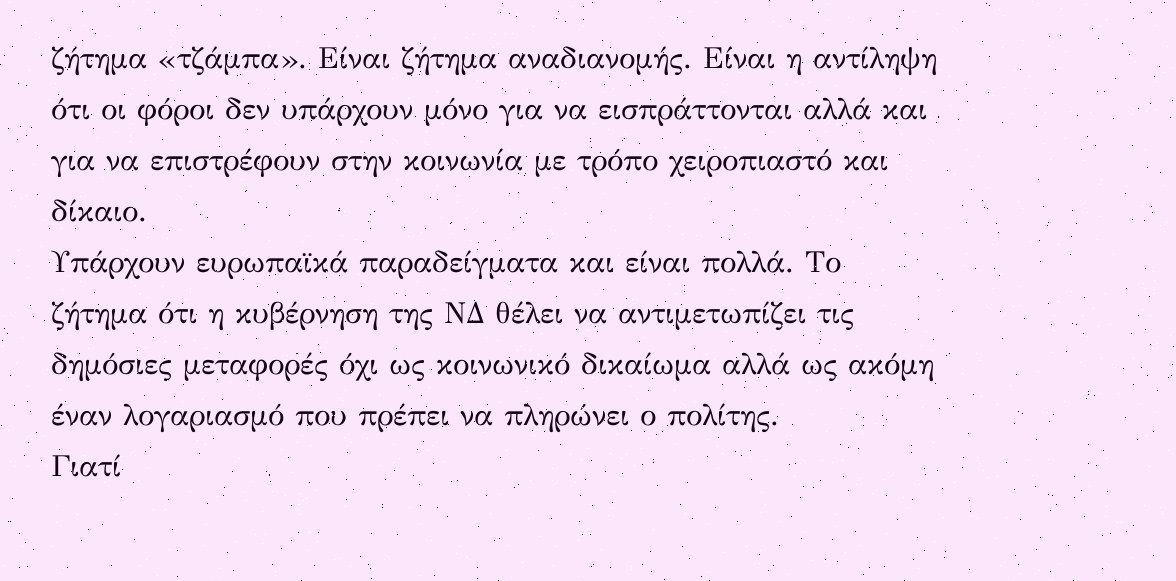ζήτημα «τζάμπα». Είναι ζήτημα αναδιανομής. Είναι η αντίληψη ότι οι φόροι δεν υπάρχουν μόνο για να εισπράττονται αλλά και για να επιστρέφουν στην κοινωνία με τρόπο χειροπιαστό και δίκαιο.
Υπάρχουν ευρωπαϊκά παραδείγματα και είναι πολλά. Το ζήτημα ότι η κυβέρνηση της ΝΔ θέλει να αντιμετωπίζει τις δημόσιες μεταφορές όχι ως κοινωνικό δικαίωμα αλλά ως ακόμη έναν λογαριασμό που πρέπει να πληρώνει ο πολίτης.
Γιατί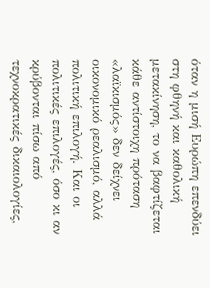όταν η μισή Ευρώπη επενδύει στη φθηνή και καθολική μετακίνηση, το να βαφτίζεται κάθε αντίστοιχη πρόταση «λαϊκισμός» δεν δείχνει οικονομικό ρεαλισμό, αλλά πολιτική επιλογή. Και οι πολιτικές επιλογές, όσο κι αν κρύβονται πίσω από τεχνοκρατικές δικαιολογίες,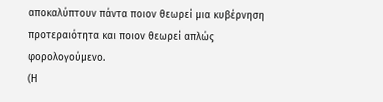αποκαλύπτουν πάντα ποιον θεωρεί μια κυβέρνηση προτεραιότητα και ποιον θεωρεί απλώς φορολογούμενο.
(Η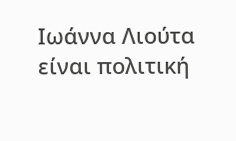Ιωάννα Λιούτα είναι πολιτική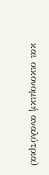και οικονομική αναλύτρια)